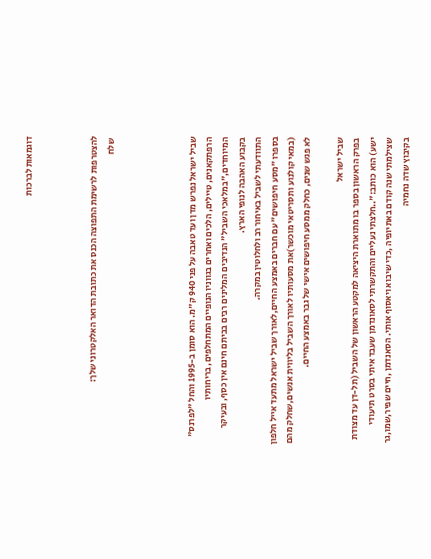דוגמאות לברכות



להצטרפות לרשימת התפוצה הכנס את כתובת הדואר האלקטרוני שלך:
 שלח




שביל ישראל נפרש מדן ועד טאבה על פני 940 ק"מ. הוא סומן ב-1995 והחל "לפרנס" הרפתקאנים, טיילים, הלכים ואחרים בגווניו הנופיים המתחלפים, בריחותיו המיוחדים,"במלאכי השביל" הנדיבים המלינים רבים בביתם חינם אין כסף, ובעיקר בקבוע האהבה לנופי הארץ.
התוודעתי לשביל באיחור רב ולחלוטין במקרה.
בספרו "מסע חיפושים" עם חברים באמצע החיים,לאורך שביל ישראל מתעד אייל חלפון (במאי קולנוע ותסריטאי מוכשר)את מסעותיו לאורך השביל בליווית אנשים,שחלק מהם לא פגש שנים, כחלק ממסע חיפושים אישי של גבר באמצע החיים.

שביל ישראל
בפרק הראשון בספר בו מתוארת היציאה למקטע הראשון של השביל (תל-דן עד מצודת ישע) הוא כותב:"..חלצתי נעליים והתקשרתי לסאונדמן שעבד איתי בסרט תיעודי שצילמתי שנה קודם באתיופיה ,כדי שיבוא ויאסוף אותי. הסאנדמן ,חיים שפיר,שמו,גר בקיבוץ שדה נחמיה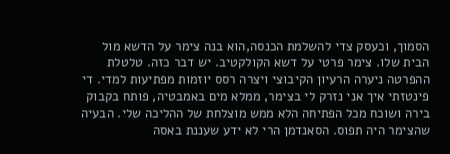הסמוך, וכעסק צדי להשלמת הכנסה,הוא בנה צימר על הדשא מול הבית שלו. צימר פרטי על דשא הקולקטיב. יש דבר כזה. טלטלת ההפרטה ניערה הרעיון הקיבוצי ויצרה רסס יוזמות מפתיעות למדי. די פינטזתי איך אני נזרק לי בצימר, ממלא מים באמבטיה, פותח בקבוק בירה ושוכח מכל הפתיחה הלא ממש מוצלחת של ההליכה שלי. הבעיה שהצימר היה תפוס. הסאנדמן הרי לא ידע שעננת באסה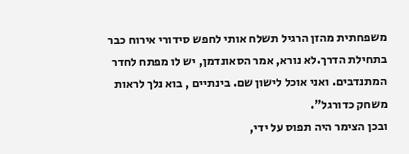משפחתית מהזן הרגיל תשלח אותי לחפש סידורי אירוח כבר בתחילת הדרך.לא נורא, אמר הסאונדמן, יש לו מפתח לחדר המתנדבים. ואני אוכל לישון שם. בינתיים , בוא נלך לראות משחק כדורגל".
ובכן הצימר היה תפוס על ידי,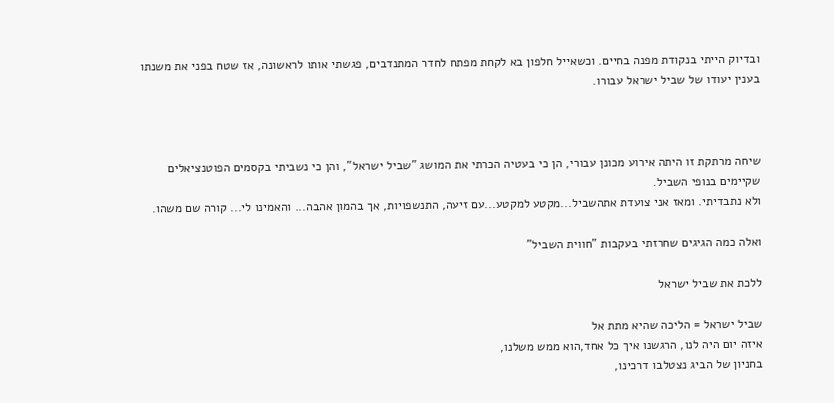ובדיוק הייתי בנקודת מפנה בחיים. וכשאייל חלפון בא לקחת מפתח לחדר המתנדבים, פגשתי אותו לראשונה, אז שטח בפני את משנתו בענין יעודו של שביל ישראל עבורו.



שיחה מרתקת זו היתה אירוע מכונן עבורי, הן כי בעטיה הכרתי את המושג "שביל ישראל", והן כי נשביתי בקסמים הפוטנציאלים שקיימים בנופי השביל.
ולא נתבדיתי. ומאז אני צועדת אתהשביל...מקטע למקטע...עם זיעה, התנשפויות, אך בהמון אהבה... והאמינו לי... קורה שם משהו.

ואלה כמה הגיגים שחרזתי בעקבות "חווית השביל"

ללכת את שביל ישראל

שביל ישראל = הליכה שהיא מתת אל
איזה יום היה לנו, הרגשנו איך כל אחד,הוא ממש משלנו,
בחניון של הביג נצטלבו דרכינו,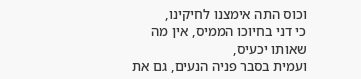וכוס התה אימצנו לחיקינו,
כי דני בחיוכו הממיס, אין מה שאותו יכעיס,
ועמית בסבר פניה הנעים, גם את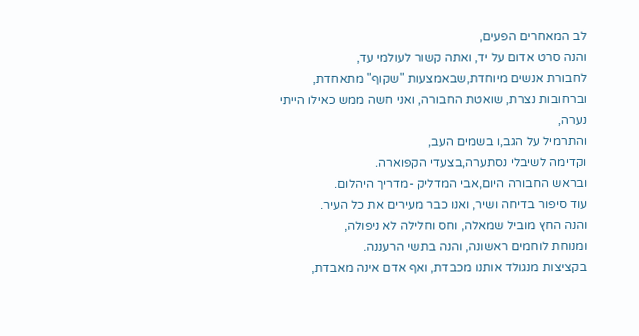לב המאחרים הפעים,
והנה סרט אדום על יד, ואתה קשור לעולמי עד,
לחבורת אנשים מיוחדת,שבאמצעות "שקוף" מתאחדת,
וברחובות נצרת, שואטת החבורה, ואני חשה ממש כאילו הייתי נערה,
והתרמיל על הגב,ו בשמים העב,
וקדימה לשיבלי נסתערה,בצעדי הקפוארה.
ובראש החבורה היום,אבי המדליק -מדריך היהלום.
עוד סיפור בדיחה ושיר, ואנו כבר מעירים את כל העיר.
והנה החץ מוביל שמאלה, וחס וחלילה לא ניפולה,
ומנוחת לוחמים ראשונה, והנה בתשי הרעננה.
בקציצות מנגולד אותנו מכבדת, ואף אדם אינה מאבדת,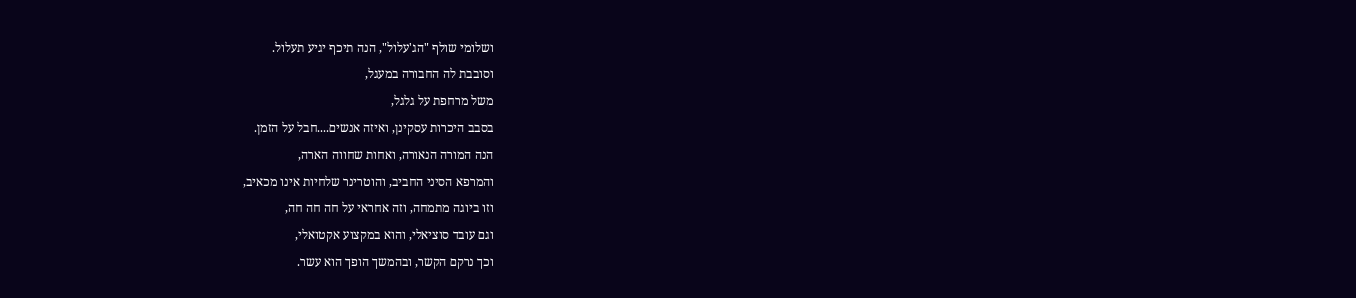ושלומי שולף "הג'עלול", הנה תיכף יגיע תעלול.
וסובבת לה החבורה במעגל,
משל מרחפת על גלגל,
בסבב היכרות עסקינן, ואיזה אנשים....חבל על הזמן.
הנה המורה הנאורה, ואחות שחווה הארה,
והמרפא הסיני החביב, והוטרינר שלחיות אינו מכאיב,
וזו ביוגה מתמחה, וזה אחראי על חה חה חה,
וגם עובד סוציאלי, והוא במקצוע אקטואלי,
וכך נרקם הקשר, ובהמשך הופך הוא עשר.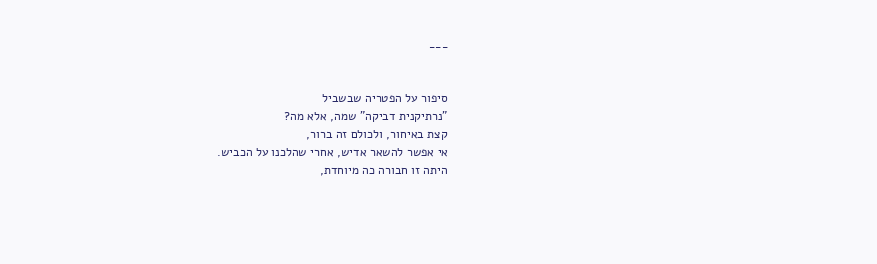___


סיפור על הפטריה שבשביל
"נרתיקנית דביקה" שמה, אלא מה?
קצת באיחור, ולכולם זה ברור,
אי אפשר להשאר אדיש, אחרי שהלכנו על הכביש.
היתה זו חבורה כה מיוחדת,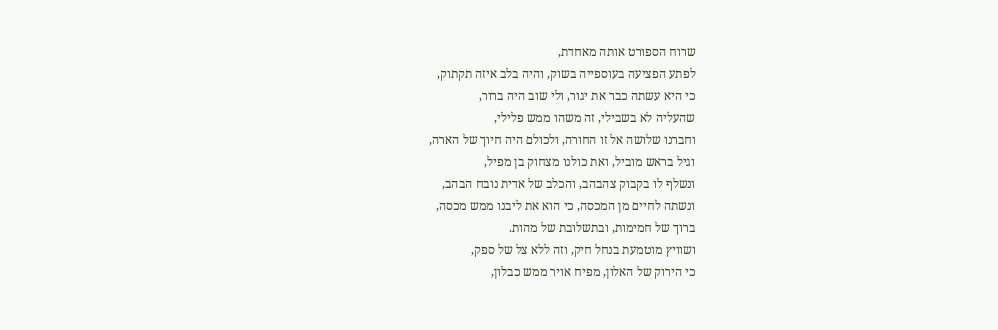שרוח הספורט אותה מאחדת,
לפתע הפציעה בעוספייה בשוק, והיה בלב איזה תקתוק,
כי היא עשתה כבר את יגור, ולי שוב היה ברור,
שהעליה לא בשבילי, זה משהו ממש פלילי,
וחברנו שלושה אל זו החורה, ולכולם היה חיוך של הארה,
וגיל בראש מוביל, ואת כולנו מצחוק בן מפיל,
ונשלף לו בקבוק צהבהב, והכלב של אדית נובח הבהב,
ונשתה לחיים מן המכסה, כי הוא את ליבנו ממש מכסה,
ברוך של חמימות, ובתשלובת של מהות.
ושוויץ מוטמעת בנחל חיק, וזה ללא צל של ספק,
כי הירוק של האלון, מפיח אויר ממש כבלון,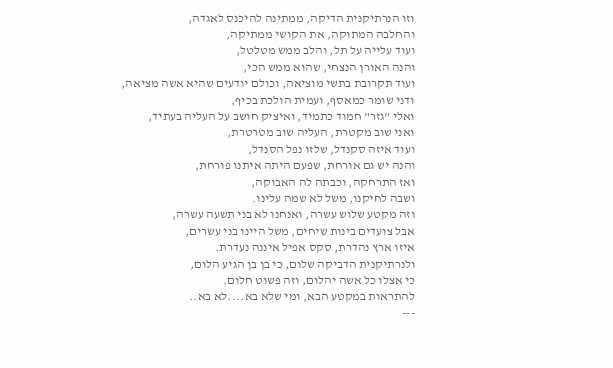וזו הנרתיקנית הדיקה, ממתינה להיכנס לאגדה,
והחלבה המתוקה, את הקושי ממתיקה,
ועוד עלייה על תל, והלב ממש מטלטל,
והנה האורן הנצחי, שהוא ממש הכי,
ועוד תקרובת בתשי מוציאה, וכולם יודעים שהיא אשה מציאה,
ודני שומר כמאסף, ועמית הולכת בכיף,
ואלי "גזר" חמוד כתמיד, ואיציק חושב על העליה בעתיד,
ואני שוב מקטרת, העליה שוב מטרטרת,
ועוד איזה סקנדל, שלזו נפל הסנדל,
והנה יש גם אורחת, שפעם היתה איתנו פורחת,
ואז התרחקה, וכבתה לה האבוקה,
ושבה לחיקנו, משל לא שמה עלינו.
וזה מקטע שלוש עשרה, ואנחנו לא בני תשעה עשרה,
אבל צועדים בינות שיחים, משל היינו בני עשרים,
איזו ארץ נהדרת, סקס אפיל איננה נעדרת.
ולנרתיקנית הדביקה שלום, כי בן בן הגיע הלום,
כי אצלו כל אשה יהלום, וזה פשוט חלום.
להתראות במקטע הבא, ומי שלא בא....לא בא..
---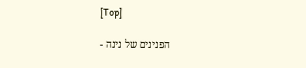[Top]

הפנינים של נינה -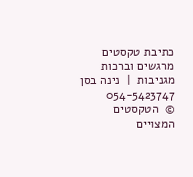כתיבת טקסטים מרגשים וברכות מגניבות  |  נינה בסן 054-5423747
©  הטקסטים המצויים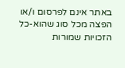באתר אינם לפרסום ו/או הפצה מכל סוג שהוא-כל הזכויות שמורות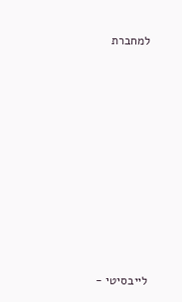למחברת









לייבסיטי -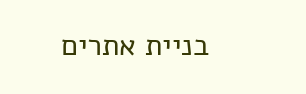בניית אתרים